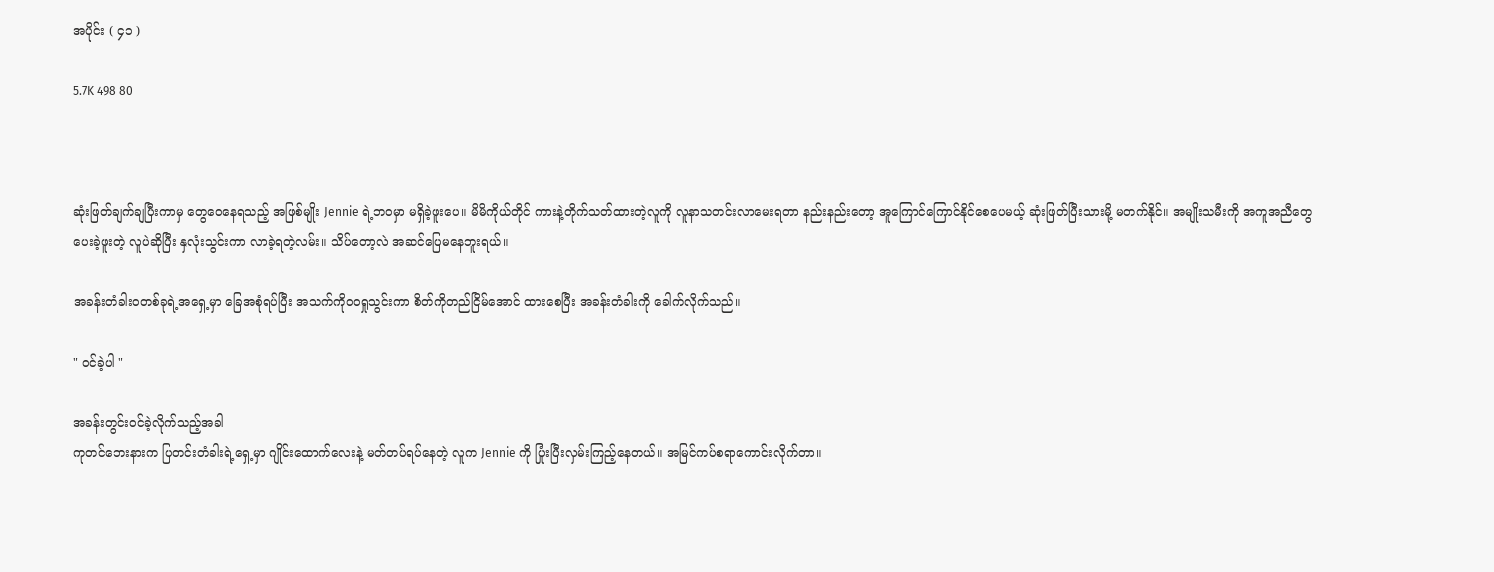အပိုင်း ( ၄၁ )

5.7K 498 80



ဆုံးဖြတ်ချက်ချပြီးကာမှ တွေဝေနေရသည့် အဖြစ်မျိုး Jennie ရဲ့ဘဝမှာ မရှိခဲ့ဖူးပေ။ မိမိကိုယ်တိုင် ကားနဲ့တိုက်သတ်ထားတဲ့လူကို လူနာသတင်းလာမေးရတာ နည်းနည်းတော့ အူကြောင်ကြောင်နိုင်စေပေမယ့် ဆုံးဖြတ်ပြီးသားမို့ မတက်နိုင်။ အမျိုးသမီးကို အကူအညီတွေပေးခဲ့ဖူးတဲ့ လူပဲဆိုပြီး နှလုံးသွင်းကာ လာခဲ့ရတဲ့လမ်း။ သိပ်တော့လဲ အဆင်ပြေမနေဘူးရယ်။

အခန်းတံခါးဝတစ်ခုရဲ့အရှေ့မှာ ခြေအစုံရပ်ပြီး အသက်ကိုဝဝရှုသွင်းကာ စိတ်ကိုတည်ငြိမ်အောင် ထားစေပြီး အခန်းတံခါးကို ခေါက်လိုက်သည်။

" ဝင်ခဲ့ပါ "

အခန်းတွင်းဝင်ခဲ့လိုက်သည့်အခါ
ကုတင်ဘေးနားက ပြတင်းတံခါးရဲ့ရှေ့မှာ ဂျိုင်းထောက်လေးနဲ့ မတ်တပ်ရပ်နေတဲ့ လူက Jennie ကို ပြုံးပြီးလှမ်းကြည့်နေတယ်။ အမြင်ကပ်စရာကောင်းလိုက်တာ။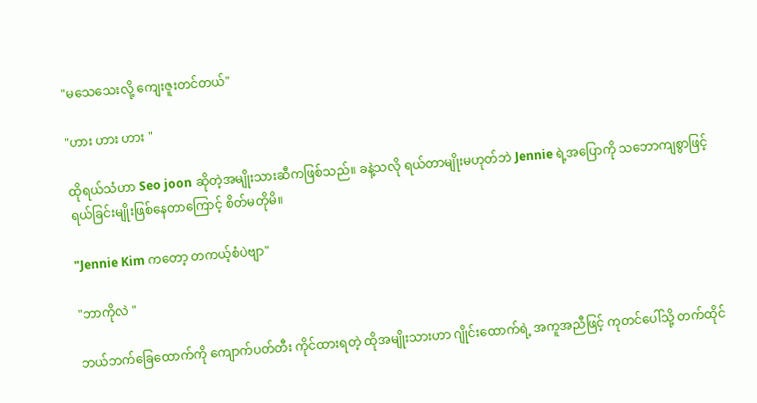"မသေသေးလို့ ကျေးဇူးတင်တယ်"

"ဟား ဟား ဟား "

ထိုရယ်သံဟာ Seo joon ဆိုတဲ့အမျိုးသားဆီကဖြစ်သည်။ ခနဲ့သလို ရယ်တာမျိုးမဟုတ်ဘဲ Jennie ရဲ့အပြောကို သဘောကျစွာဖြင့် ရယ်ခြင်းမျိုးဖြစ်နေတာကြောင့် စိတ်မတိုမိ။

"Jennie Kim ကတော့ တကယ့်စံပဲဗျာ"

"ဘာကိုလဲ "

ဘယ်ဘက်ခြေထောက်ကို ကျောက်ပတ်တီး ကိုင်ထားရတဲ့ ထိုအမျိုးသားဟာ ဂျိုင်းထောက်ရဲ့ အကူအညီဖြင့် ကုတင်ပေါ်သို့ တက်ထိုင်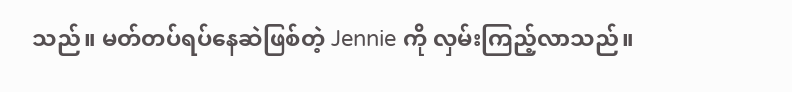သည်။ မတ်တပ်ရပ်နေဆဲဖြစ်တဲ့ Jennie ကို လှမ်းကြည့်လာသည်။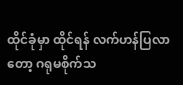ထိုင်ခုံမှာ ထိုင်ရန် လက်ဟန်ပြလာတော့ ဂရုမစိုက်သ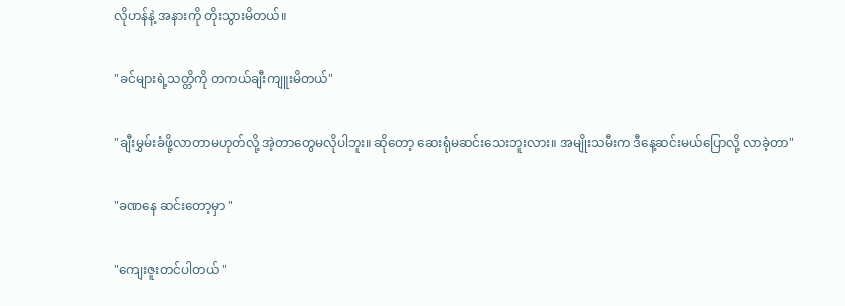လိုဟန်နဲ့ အနားကို တိုးသွားမိတယ်။

"ခင်များရဲ့သတ္တိကို တကယ်ချီးကျူးမိတယ်"

"ချီးမွှမ်းခံဖို့လာတာမဟုတ်လို့ အဲ့တာတွေမလိုပါဘူး။ ဆိုတော့ ဆေးရုံမဆင်းသေးဘူးလား။ အမျိုးသမီးက ဒီနေ့ဆင်းမယ်ပြောလို့ လာခဲ့တာ"

"ခဏနေ ဆင်းတော့မှာ "

"ကျေးဇူးတင်ပါတယ် "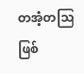တအံ့တဩဖြစ်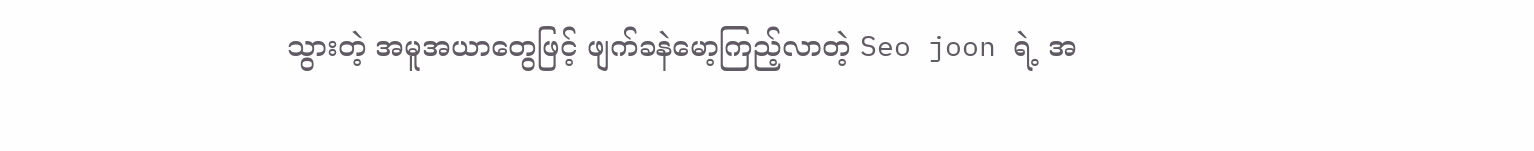သွားတဲ့ အမူအယာတွေဖြင့် ဖျက်ခနဲမော့ကြည့်လာတဲ့ Seo joon ရဲ့ အ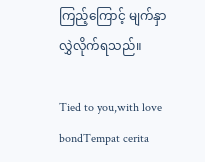ကြည့်ကြောင့် မျက်နှာလွှဲလိုက်ရသည်။

Tied to you,with love bondTempat cerita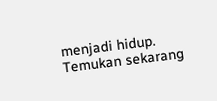menjadi hidup. Temukan sekarang